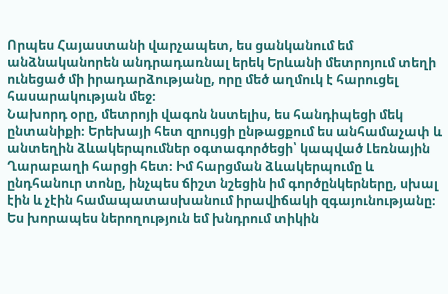Որպես Հայաստանի վարչապետ, ես ցանկանում եմ անձնականորեն անդրադառնալ երեկ Երևանի մետրոյում տեղի ունեցած մի իրադարձությանը, որը մեծ աղմուկ է հարուցել հասարակության մեջ։
Նախորդ օրը, մետրոյի վագոն նստելիս, ես հանդիպեցի մեկ ընտանիքի։ Երեխայի հետ զրույցի ընթացքում ես անհամաչափ և անտեղին ձևակերպումներ օգտագործեցի՝ կապված Լեռնային Ղարաբաղի հարցի հետ։ Իմ հարցման ձևակերպումը և ընդհանուր տոնը, ինչպես ճիշտ նշեցին իմ գործընկերները, սխալ էին և չէին համապատասխանում իրավիճակի զգայունությանը։
Ես խորապես ներողություն եմ խնդրում տիկին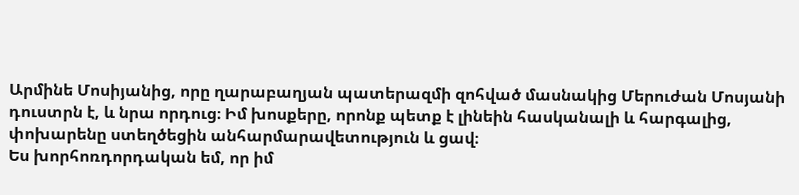Արմինե Մոսիյանից, որը ղարաբաղյան պատերազմի զոհված մասնակից Մերուժան Մոսյանի դուստրն է, և նրա որդուց։ Իմ խոսքերը, որոնք պետք է լինեին հասկանալի և հարգալից, փոխարենը ստեղծեցին անհարմարավետություն և ցավ։
Ես խորհոռդորդական եմ, որ իմ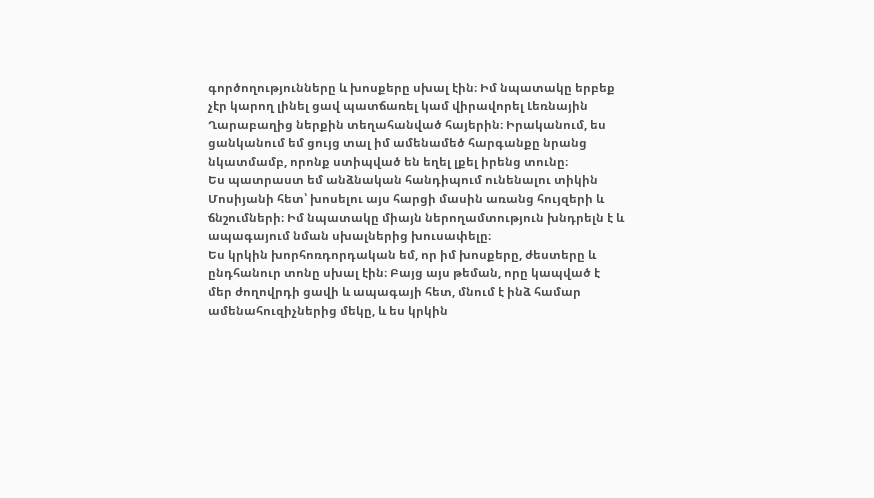գործողությունները և խոսքերը սխալ էին։ Իմ նպատակը երբեք չէր կարող լինել ցավ պատճառել կամ վիրավորել Լեռնային Ղարաբաղից ներքին տեղահանված հայերին։ Իրականում, ես ցանկանում եմ ցույց տալ իմ ամենամեծ հարգանքը նրանց նկատմամբ, որոնք ստիպված են եղել լքել իրենց տունը։
Ես պատրաստ եմ անձնական հանդիպում ունենալու տիկին Մոսիյանի հետ՝ խոսելու այս հարցի մասին առանց հույզերի և ճնշումների։ Իմ նպատակը միայն ներողամտություն խնդրելն է և ապագայում նման սխալներից խուսափելը։
Ես կրկին խորհոռդորդական եմ, որ իմ խոսքերը, ժեստերը և ընդհանուր տոնը սխալ էին։ Բայց այս թեման, որը կապված է մեր ժողովրդի ցավի և ապագայի հետ, մնում է ինձ համար ամենահուզիչներից մեկը, և ես կրկին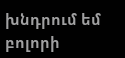խնդրում եմ բոլորի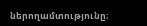ներողամտությունը։